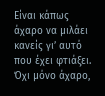Είναι κάπως άχαρο να μιλάει κανείς γι’ αυτό που έχει φτιάξει. Όχι μόνο άχαρο,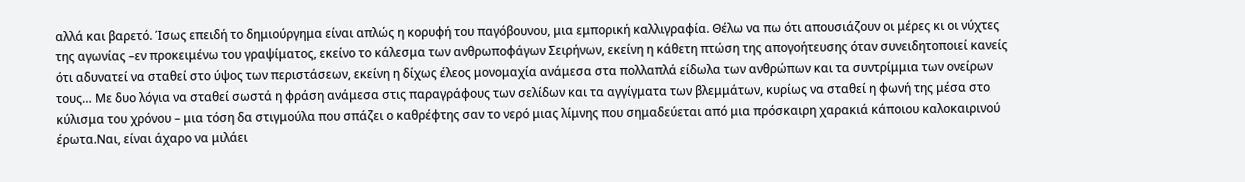αλλά και βαρετό. Ίσως επειδή το δημιούργημα είναι απλώς η κορυφή του παγόβουνου, μια εμπορική καλλιγραφία. Θέλω να πω ότι απουσιάζουν οι μέρες κι οι νύχτες της αγωνίας –εν προκειμένω του γραψίματος, εκείνο το κάλεσμα των ανθρωποφάγων Σειρήνων, εκείνη η κάθετη πτώση της απογοήτευσης όταν συνειδητοποιεί κανείς ότι αδυνατεί να σταθεί στο ύψος των περιστάσεων, εκείνη η δίχως έλεος μονομαχία ανάμεσα στα πολλαπλά είδωλα των ανθρώπων και τα συντρίμμια των ονείρων τους… Με δυο λόγια να σταθεί σωστά η φράση ανάμεσα στις παραγράφους των σελίδων και τα αγγίγματα των βλεμμάτων, κυρίως να σταθεί η φωνή της μέσα στο κύλισμα του χρόνου – μια τόση δα στιγμούλα που σπάζει ο καθρέφτης σαν το νερό μιας λίμνης που σημαδεύεται από μια πρόσκαιρη χαρακιά κάποιου καλοκαιρινού έρωτα.Ναι, είναι άχαρο να μιλάει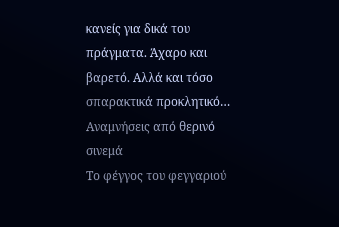κανείς για δικά του πράγματα. Άχαρο και βαρετό. Αλλά και τόσο σπαρακτικά προκλητικό…
Αναμνήσεις από θερινό σινεμά
Το φέγγος του φεγγαριού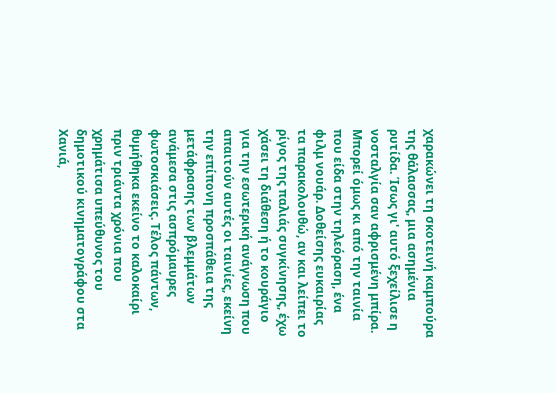χαρακώνει τη σκοτεινή καμπούρα της θάλασσας, μια ασημένια ρυτίδα. Ίσως γι' αυτό ξεχείλισε η νοσταλγία σαν αφρισμένη μπίρα. Μπορεί όμως κι από την ταινία που είδα στην τηλεόραση, ένα φιλμ νουάρ. Δοθείσης ευκαιρίας τα παρακολουθώ, αν και λείπει το ρίγος της παλιάς συγκίνησης, έχω χάσει τη διάθεση ή το κουράγιο για την εσωτερική ανάγνωση που απαιτούν αυτές οι ταινίες, εκείνη την επίπονη προσπάθεια της μετάφρασης των βλεμμάτων ανάμεσα στις ασπρόμαυρες φωτοσκιάσεις. Τέλος πάντων, θυμήθηκα εκείνο το καλοκαίρι πριν τριάντα χρόνια που χρημάτισα υπεύθυνος του δημοτικού κινηματογράφου στα Χανιά,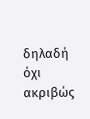δηλαδή όχι ακριβώς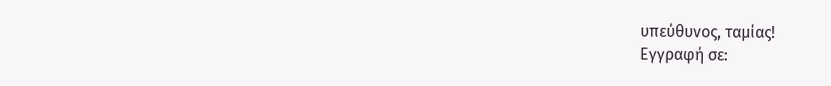υπεύθυνος, ταμίας!
Εγγραφή σε: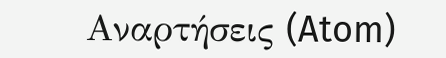Αναρτήσεις (Atom)